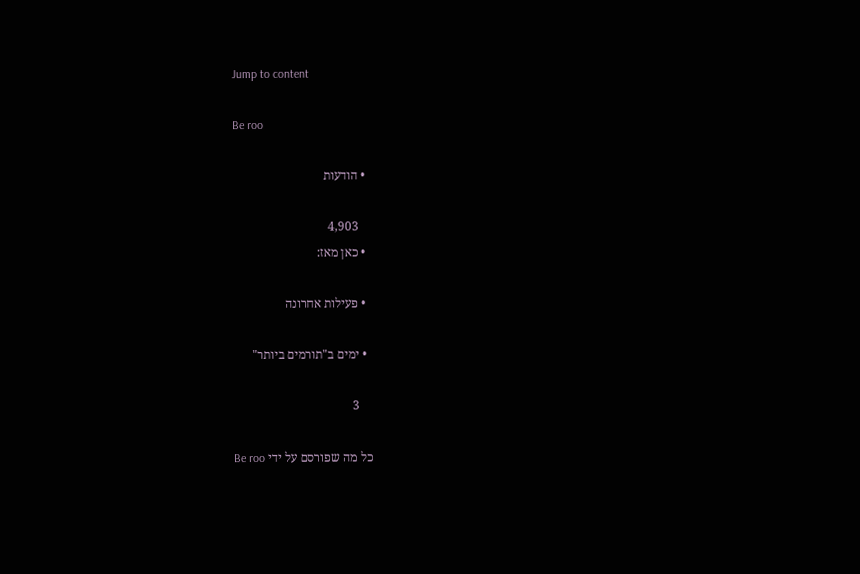Jump to content

Be roo

  • הודעות

    4,903
  • כאן מאז:

  • פעילות אחרונה

  • ימים ב"תורמים ביותר"

    3

כל מה שפורסם על ידי Be roo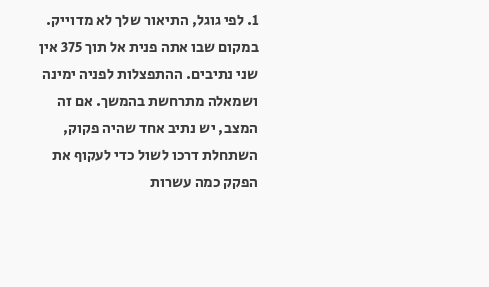1. לפי גוגל, התיאור שלך לא מדוייק. במקום שבו אתה פנית אל תוך 375 אין שני נתיבים. ההתפצלות לפניה ימינה ושמאלה מתרחשת בהמשך. אם זה המצב, יש נתיב אחד שהיה פקוק, השתחלת דרכו לשול כדי לעקוף את הפקק כמה עשרות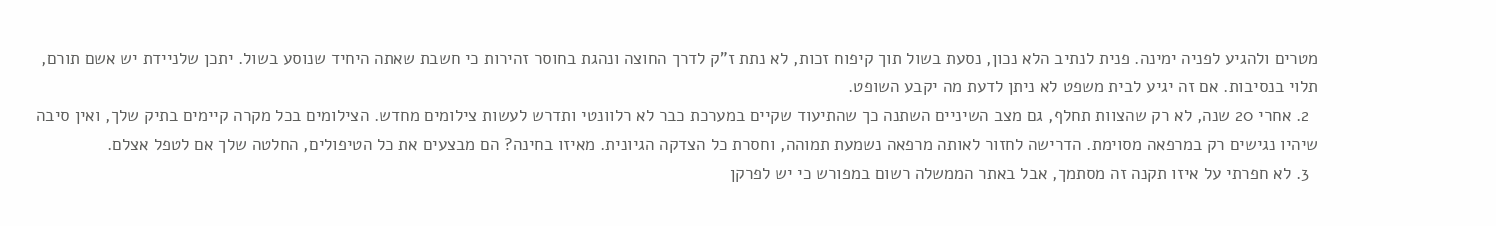מטרים ולהגיע לפניה ימינה. פנית לנתיב הלא נכון, נסעת בשול תוך קיפוח זכות, לא נתת ז"ק לדרך החוצה ונהגת בחוסר זהירות כי חשבת שאתה היחיד שנוסע בשול. יתכן שלניידת יש אשם תורם, תלוי בנסיבות. אם זה יגיע לבית משפט לא ניתן לדעת מה יקבע השופט.
  2. אחרי 20 שנה, לא רק שהצוות תחלף, גם מצב השיניים השתנה כך שהתיעוד שקיים במערכת כבר לא רלוונטי ותדרש לעשות צילומים מחדש. הצילומים בכל מקרה קיימים בתיק שלך, ואין סיבה שיהיו נגישים רק במרפאה מסוימת. הדרישה לחזור לאותה מרפאה נשמעת תמוהה, וחסרת כל הצדקה הגיונית. מאיזו בחינה? הם מבצעים את כל הטיפולים, החלטה שלך אם לטפל אצלם.
  3. לא חפרתי על איזו תקנה זה מסתמך, אבל באתר הממשלה רשום במפורש כי יש לפרקן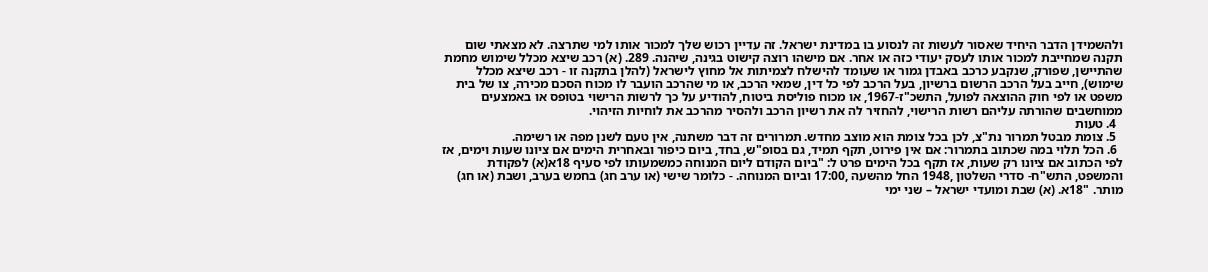ולהשמידן הדבר היחיד שאסור לעשות זה לנסוע בו במדינת ישראל. זה עדיין רכוש שלך למכור אותו למי שתרצה. לא מצאתי שום תקנה שמחייבת למכור אותו לעסק יעודי כזה או אחר. אם מישהו רוצה קישוט בגינה, שיהנה. 289. (א) רכב שיצא מכלל שימוש מחמת שהתיישן, שפורק, שנקבע כרכב באבדן גמור או שעומד להישלח לצמיתות אל מחוץ לישראל (להלן בתקנה זו - רכב שיצא מכלל שימוש), חייב בעל הרכב הרשום ברשיון, בעל הרכב לפי כל דין, שמאי הרכב, או מי שהרכב הועבר לו מכוח הסכם מכירה, צו של בית משפט או לפי חוק ההוצאה לפועל, התשכ"ז-1967, או מכוח פוליסת ביטוח, להודיע על כך לרשות הרישוי בטופס או באמצעים ממוחשבים שהורתה עליהם רשות הרישוי, להחזיר לה את רשיון הרכב ולהסיר מהרכב את לוחיות הזיהוי.
  4. טעות
  5. צומת מבטל תמרור נת"צ, לכן בכל צומת הוא מוצב מחדש. תמרורים זה דבר משתנה, אין טעם לשנן מפה או רשימה.
  6. הכל תלוי במה שכתוב בתמרור: אם אין פירוט, תקף תמיד, גם בסופ"ש, בחד, ביום כיפור ובאחרית הימים אם ציונו שעות וימים, אז לפי הכתוב אם ציונו רק שעות, אז תקף בכל הימים פרט ל: "ביום הקודם ליום המנוחה כמשמעותו לפי סעיף 18א(א) לפקודת והמשפט, התש"ח- סדרי השלטון ,1948 החל מהשעה ,17:00 וביום המנוחה. - כלומר שישי (או ערב חג) בחמש בערב, ושבת (או חג) מותר. "18א. (א) שבת ומועדי ישראל – שני ימי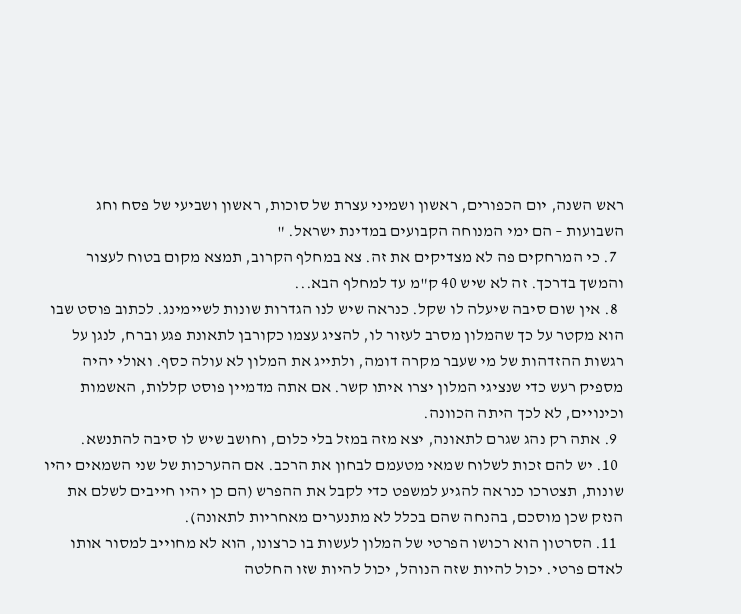ראש השנה, יום הכפורים, ראשון ושמיני עצרת של סוכות, ראשון ושביעי של פסח וחג השבועות – הם ימי המנוחה הקבועים במדינת ישראל. "
  7. כי המרחקים פה לא מצדיקים את זה. צא במחלף הקרוב, תמצא מקום בטוח לעצור והמשך בדרכך. זה לא שיש 40 ק"מ עד למחלף הבא...
  8. אין שום סיבה שיעלה לו שקל. כנראה שיש לנו הגדרות שונות לשיימינג. לכתוב פוסט שבו הוא מקטר על כך שהמלון מסרב לעזור לו, להציג עצמו כקורבן לתאונת פגע וברח, לנגן על רגשות ההזדהות של מי שעבר מקרה דומה, ולתייג את המלון לא עולה כסף. ואולי יהיה מספיק רעש כדי שנציגי המלון יצרו איתו קשר. אם אתה מדמיין פוסט קללות, האשמות וכינויים, לא לכך היתה הכוונה.
  9. אתה רק נהג שגרם לתאונה, יצא מזה במזל בלי כלום, וחושב שיש לו סיבה להתנשא.
  10. יש להם זכות לשלוח שמאי מטעמם לבחון את הרכב. אם ההערכות של שני השמאים יהיו שונות, תצטרכו כנראה להגיע למשפט כדי לקבל את ההפרש (הם כן יהיו חייבים לשלם את הנזק שכן מוסכם, בהנחה שהם בכלל לא מתנערים מאחריות לתאונה).
  11. הסרטון הוא רכושו הפרטי של המלון לעשות בו כרצונו, הוא לא מחוייב למסור אותו לאדם פרטי. יכול להיות שזה הנוהל, יכול להיות שזו החלטה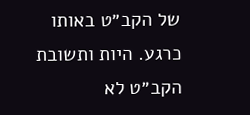של הקב״ט באותו כרגע. היות ותשובת הקב״ט לא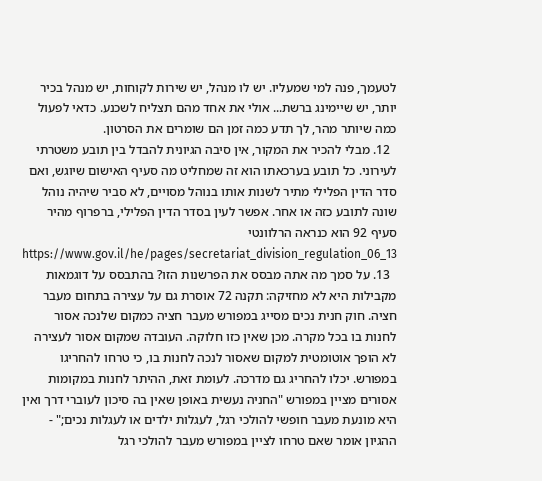לטעמך, פנה למי שמעליו. יש לו מנהל, יש שירות לקוחות, יש מנהל בכיר יותר, יש שיימינג ברשת... אולי את אחד מהם תצליח לשכנע. כדאי לפעול כמה שיותר מהר, לך תדע כמה זמן הם שומרים את הסרטון.
  12. מבלי להכיר את המקור, אין סיבה הגיונית להבדל בין תובע משטרתי לעירוני. כל תובע בערכאתו הוא זה שמחליט מה סעיף האישום שיוגש, ואם סדר הדין הפלילי מתיר לשנות אותו בנוהל מסויים, לא סביר שיהיה נוהל שונה לתובע כזה או אחר. אפשר לעין בסדר הדין הפלילי, ברפרוף מהיר סעיף 92 הוא כנראה הרלוונטי https://www.gov.il/he/pages/secretariat_division_regulation_06_13
  13. על סמך מה אתה מבסס את הפרשנות הזו? בהתבסס על דוגמאות מקבילות היא לא מחזיקה: תקנה 72 אוסרת גם על עצירה בתחום מעבר חציה. חוק חנית נכים מסייג במפורש מעבר חציה כמקום שלנכה אסור לחנות בו בכל מקרה. מכן שאין כזו חלוקה. העובדה שמקום אסור לעצירה לא הופך אוטומטית למקום שאסור לנכה לחנות בו, כי טרחו להחריגו במפורש. יכלו להחריג גם מדרכה. לעומת זאת, ההיתר לחנות במקומות אסורים מציין במפורש "החניה נעשית באופן שאין בה סיכון לעוברי דרך ואין היא מונעת מעבר חופשי להולכי רגל, לעגלות ילדים או לעגלות נכים;" - ההגיון אומר שאם טרחו לציין במפורש מעבר להולכי רגל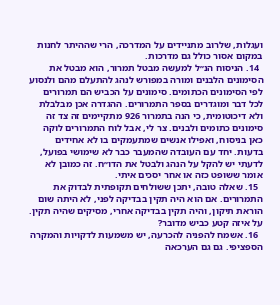ועגלות, שלרוב מתניידים על המדרכה, הרי שההיתר לחנות במקום אסור כולל גם מדרכות.
  14. הניסוח הנ״ל למעשה מבטל תמרור, הוא מבטל את הסימונים הלבנים ומורה במפורש לנהג להתעלם מהם ולנסוע לפי הסימונים הכתומים. סימונים על הכביש הם תמרורים לכל דבר ומוגדרים בספר התמרורים. ההגדרה אכן מבלבלת ולא דיכוטומית, כי הנה בתמרור 926 מתקיימים זה צד זה סימונים כתומים ולבנים. צר לי, אבל לוח התמרורים לוקה כאן בניסוח, ואפילו אנשים שמתעמקים בו לא אחידים בדעות. יחד עם העובדה שהמעבר כבר לא שימושי בפועל, לדעתי יש להקל על הנהג ולבטל את הדו״ח. זה כמובן לא אומר ששופט כזה או אחר יסכים איתי.
  15. שאלה טובה, יתכן ששולחים תקופתית לבדוק את התמרורים. אם הוא היה תקין בבדיקה לפני, לא היתה שום הוראת תיקון, והיה תקין בבדיקה אחרי, מסיקים שהיה תקין. על איזה קטע כביש מדובר?
  16. אשמח להפניה להכרעה, יש משמעות לדקויות והמקרה הספציפי. גם גם הערכאה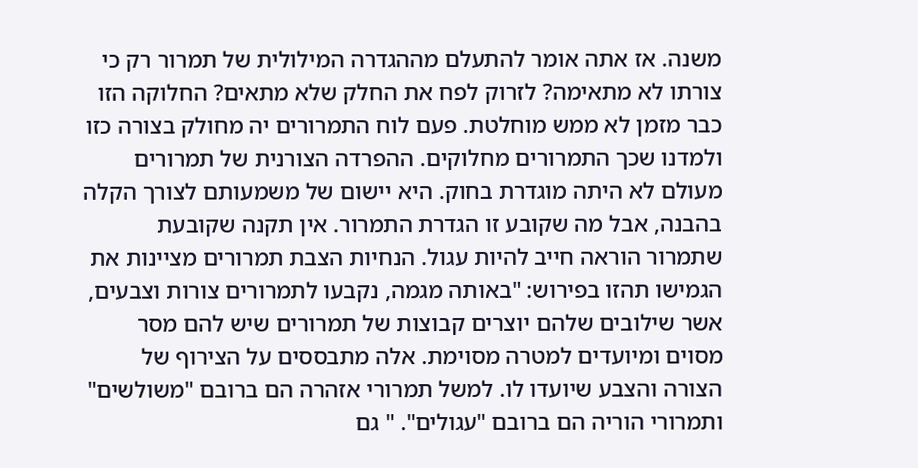משנה. אז אתה אומר להתעלם מההגדרה המילולית של תמרור רק כי צורתו לא מתאימה? לזרוק לפח את החלק שלא מתאים? החלוקה הזו כבר מזמן לא ממש מוחלטת. פעם לוח התמרורים יה מחולק בצורה כזו ולמדנו שכך התמרורים מחלוקים. ההפרדה הצורנית של תמרורים מעולם לא היתה מוגדרת בחוק. היא יישום של משמעותם לצורך הקלה בהבנה, אבל מה שקובע זו הגדרת התמרור. אין תקנה שקובעת שתמרור הוראה חייב להיות עגול. הנחיות הצבת תמרורים מציינות את הגמישו תהזו בפירוש: "באותה מגמה, נקבעו לתמרורים צורות וצבעים, אשר שילובים שלהם יוצרים קבוצות של תמרורים שיש להם מסר מסוים ומיועדים למטרה מסוימת. אלה מתבססים על הצירוף של הצורה והצבע שיועדו לו. למשל תמרורי אזהרה הם ברובם "משולשים" ותמרורי הוריה הם ברובם "עגולים". " גם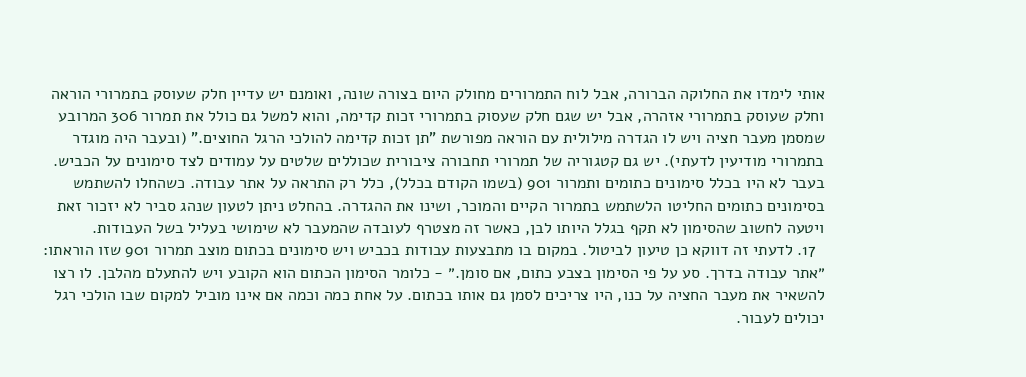אותי לימדו את החלוקה הברורה, אבל לוח התמרורים מחולק היום בצורה שונה, ואומנם יש עדיין חלק שעוסק בתמרורי הוראה וחלק שעוסק בתמרורי אזהרה, אבל יש שגם חלק שעסוק בתמרורי זכות קדימה, והוא למשל גם כולל את תמרור 306 המרובע שמסמן מעבר חציה ויש לו הגדרה מילולית עם הוראה מפורשת "תן זכות קדימה להולכי הרגל החוצים." (ובעבר היה מוגדר בתמרורי מודיעין לדעתי). יש גם קטגוריה של תמרורי תחבורה ציבורית שכוללים שלטים על עמודים לצד סימונים על הכביש. בעבר לא היו בכלל סימונים כתומים ותמרור 901 (בשמו הקודם בכלל), כלל רק התראה על אתר עבודה. כשהחלו להשתמש בסימונים כתומים החליטו הלשתמש בתמרור הקיים והמוכר, ושינו את ההגדרה. בהחלט ניתן לטעון שנהג סביר לא יזכור זאת ויטעה לחשוב שהסימון לא תקף בגלל היותו לבן, כאשר זה מצטרף לעובדה שהמעבר לא שימושי בעליל בשל העבודות.
  17. לדעתי זה דווקא כן טיעון לביטול. במקום בו מתבצעות עבודות בכביש ויש סימונים בכתום מוצב תמרור 901 שזו הוראתו: ״אתר עבודה בדרך. סע על פי הסימון בצבע כתום, אם סומן.״ - כלומר הסימון הכתום הוא הקובע ויש להתעלם מהלבן. לו רצו להשאיר את מעבר החציה על כנו, היו צריכים לסמן גם אותו בכתום. על אחת כמה וכמה אם אינו מוביל למקום שבו הולכי רגל יכולים לעבור.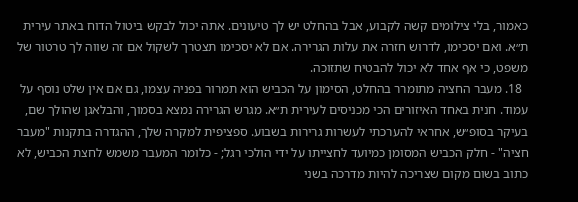כאמור, בלי צילומים קשה לקבוע, אבל בהחלט יש לך טיעונים. אתה יכול לבקש ביטול הדוח באתר עירית ת״א. ואם יסכימו, לדרוש חזרה את עלות הגרירה. אם לא יסכימו תצטרך לשקול אם זה שווה לך טרטור של משפט, כי אף אחד לא יכול להבטיח שתזוכה.
  18. מעבר החציה מתומרר בהחלט, הסימון על הכביש הוא תמרור בפניה עצמו, גם אם אין שלט נוסף על עמוד. חנית באחד האיזורים הכי מכניסים לעירית ת״א. מגרש הגרירה נמצא בסמוך, והבלאגן שהולך שם, בעיקר בסופ״ש, אחראי להערכתי לעשרות גרירות בשבוע. ספציפית למקרה שלך, ההגדרה בתקנות "מעבר חציה" - חלק הכביש המסומן כמיועד לחצייתו על ידי הולכי רגל; - כלומר המעבר משמש לחצת הכביש, לא כתוב בשום מקום שצריכה להיות מדרכה בשני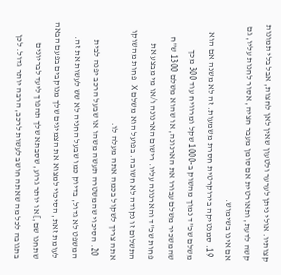קצותיו. אולי ניתן לערער ולטעון שאין לאן לחצות, אבל בלי תמונות קשה לדעת, ותאורטית אם סומן מעבר חציה, אסור לחנות עליו, גם אם אינו בשימוש.
  19. סמנטיקה בירוקרטית חסרת משמעות. זה לא משנה אם הוא משלם שכ"ד נמוך מהשוק ב-1000 שקל ומרוויח עוד 300 מכך שהמשכיר משלם עבורו את הארנונה, או שהוא משלם 1300 ש"ח פחות שכ"ד והארנונה עליו. רישום הארנונה ו/או מי מבצע את התשלום זו נקודה לא חשובה. בפועל הוא משלם X פחות מהשוקו אתה צריך לשקול בכמה אתה מעלה לו.
  20. הסיכוי שהמשטרה תעשה משהו או שבעל הרכב יפנה לבית המשפט לא גדול, בדיוק כמו שבעל החניה לא שש לעשות את זה. לעומת זאת, הסיכוי למצוא את הצמיגים שלך מנוקבים בפעם הבאה שתחנו שם,] או יותר גרוע, שסבתא שלך תהפוך ליעד לבריונים בתגובה לכל מה שאתה חושב לעשות לרכב, הרבה יותר גדול. לכן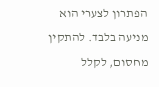הפתרון לצערי הוא מניעה בלבד. להתקין מחסום, לקלל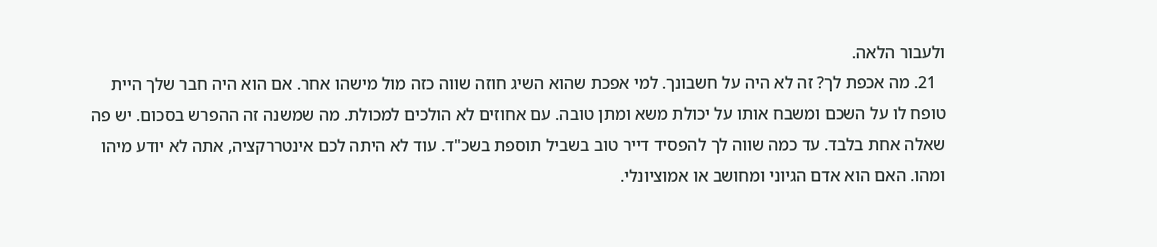ולעבור הלאה.
  21. מה אכפת לך? זה לא היה על חשבונך. למי אפכת שהוא השיג חוזה שווה כזה מול מישהו אחר. אם הוא היה חבר שלך היית טופח לו על השכם ומשבח אותו על יכולת משא ומתן טובה. עם אחוזים לא הולכים למכולת. מה שמשנה זה ההפרש בסכום. יש פה שאלה אחת בלבד. עד כמה שווה לך להפסיד דייר טוב בשביל תוספת בשכ"ד. עוד לא היתה לכם אינטררקציה, אתה לא יודע מיהו ומהו. האם הוא אדם הגיוני ומחושב או אמוציונלי.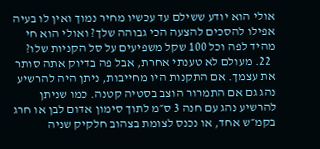אולי הוא יודע ששילם עד עכשיו מחיר נמוך ואין לו בעיה אפילו להסכים להצעה הכי גבוהה שלך? ואולי הוא חי מהיד לפה וכל 100 שקל משפיעים על סל הקניות שלו?
  22. מעולם לא טענתי אחרת, אבל פה בדיוק אתה סותר את עצמך. אם התקנות היו מחייבות, ניתן היה להרשיע נהג גם אם התמרור הוצב בסטיה קטנה. כמו שניתן להרשיע נהג עם חנה 3 ס״מ לתוך סימון אדום לבן או חרג בקמ״ש אחד, או נכנס לצומת בצהוב חלקיק שניה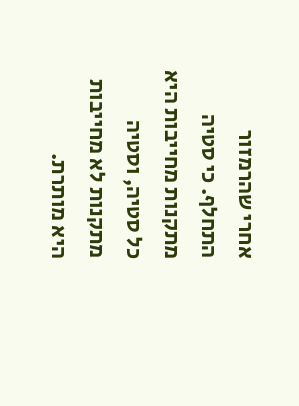אחרי שהרמזור התחלף. כי סטיה מתקנות מחייבות היא כל סטיה, וסטיה מתקנות לא מחייבות היא מותרת.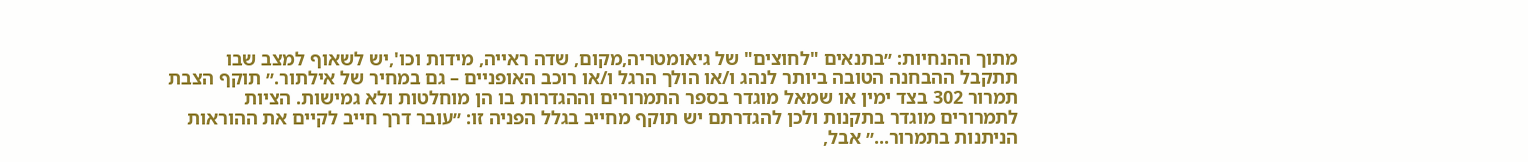מתוך ההנחיות: ״בתנאים "לחוצים" של גיאומטריה,מקום, שדה ראייה, מידות וכו',יש לשאוף למצב שבו תתקבל ההבחנה הטובה ביותר לנהג ו/או הולך הרגל ו/או רוכב האופניים – גם במחיר של אילתור.״ תוקף הצבת תמרור 302 בצד ימין או שמאל מוגדר בספר התמרורים וההגדרות בו הן מוחלטות ולא גמישות. הציות לתמרורים מוגדר בתקנות ולכן להגדרתם יש תוקף מחייב בגלל הפניה זו: ״עובר דרך חייב לקיים את ההוראות הניתנות בתמרור...״ אבל,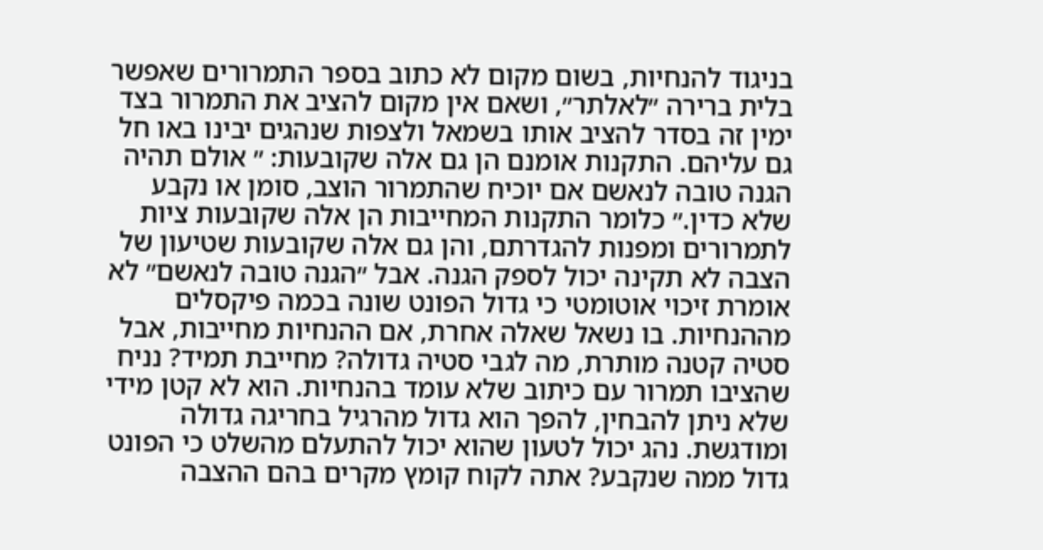בניגוד להנחיות, בשום מקום לא כתוב בספר התמרורים שאפשר בלית ברירה ״לאלתר״, ושאם אין מקום להציב את התמרור בצד ימין זה בסדר להציב אותו בשמאל ולצפות שנהגים יבינו באו חל גם עליהם. התקנות אומנם הן גם אלה שקובעות: ״ אולם תהיה הגנה טובה לנאשם אם יוכיח שהתמרור הוצב, סומן או נקבע שלא כדין.״ כלומר התקנות המחייבות הן אלה שקובעות ציות לתמרורים ומפנות להגדרתם, והן גם אלה שקובעות שטיעון של הצבה לא תקינה יכול לספק הגנה. אבל ״הגנה טובה לנאשם״ לא אומרת זיכוי אוטומטי כי גדול הפונט שונה בכמה פיקסלים מההנחיות. בו נשאל שאלה אחרת, אם ההנחיות מחייבות, אבל סטיה קטנה מותרת, מה לגבי סטיה גדולה? מחייבת תמיד? נניח שהציבו תמרור עם כיתוב שלא עומד בהנחיות. הוא לא קטן מידי שלא ניתן להבחין, להפך הוא גדול מהרגיל בחריגה גדולה ומודגשת. נהג יכול לטעון שהוא יכול להתעלם מהשלט כי הפונט גדול ממה שנקבע? אתה לקוח קומץ מקרים בהם ההצבה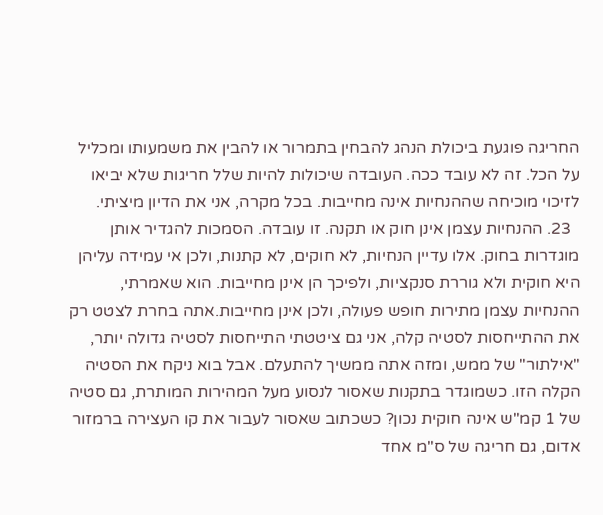החריגה פוגעת ביכולת הנהג להבחין בתמרור או להבין את משמעותו ומכליל על הכל. זה לא עובד ככה. העובדה שיכולות להיות שלל חריגות שלא יביאו לזיכוי מוכיחה שההנחיות אינה מחייבות. בכל מקרה, אני את הדיון מיציתי.
  23. ההנחיות עצמן אינן חוק או תקנה. זו עובדה. הסמכות להגדיר אותן מוגדרות בחוק. אלו עדיין הנחיות, לא חוקים, לא קתנות, ולכן אי עמידה עליהן היא חוקית ולא גוררת סנקציות, ולפיכך הן אינן מחייבות. הוא שאמרתי, ההנחיות עצמן מתירות חופש פעולה, ולכן אינן מחייבות.אתה בחרת לצטט רק את ההתייחסות לסטיה קלה, אני גם ציטטתי התייחסות לסטיה גדולה יותר, "אילתור" של ממש, ומזה אתה ממשיך להתעלם. אבל בוא ניקח את הסטיה הקלה הזו. כשמוגדר בתקנות שאסור לנסוע מעל המהירות המותרת, גם סטיה של 1 קמ"ש אינה חוקית נכון? כשכתוב שאסור לעבור את קו העצירה ברמזור אדום, גם חריגה של ס"מ אחד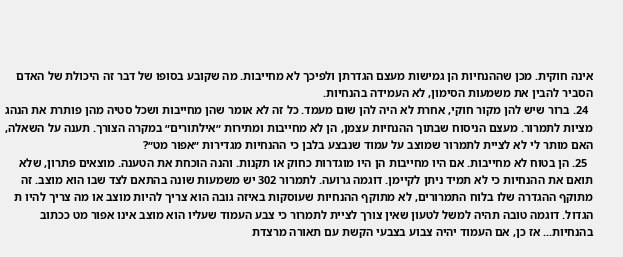אינה חוקית. מכן שההנחיות הן גמישות מעצם הגדרתן ולפיכך לא מחייבות. מה שקובע בסופו של דבר זה היכולת של האדם הסביר להבין את משמעות הסימון, לא העמידה בהנחיות.
  24. ברור שיש להן מקור חוקי, אחרת לא היה להן שום מעמד. כל זה לא אומר שהן מחייבות ושכל סטיה מהן פותרת את הנהג מציות לתמרור. מעצם הניסוח שבתוך ההנחיות עצמן, הן לא מחייבות ומתירות ״אילתורים״ במקרה הצורך. תענה על השאלה, האם מותר לי לא לציית לתמרור שמוצב על עמוד שנבצע בלבן כי ההנחיות מגדירות ״אפור מט״?
  25. הן בטוח לא מחייבות. אם היו מחייבות הן היו מוגדרות כחוק או תקנות. והנה הוכחת את הטענה. מוצאים פתרון, שלא תואם את ההנחיות כי לא תמיד ניתן לקיימן. דוגמה גרועה. לתמרור 302 יש משמעות שונה בהתאם לצד שבו הוא מוצב. זה מתוקף ההגדרה שלו בלוח התמרורים, לא מתוקף ההנחיות שעוסקות באיזה גובה הוא צריך להיות מוצב או מה צריך להיו ת הגדול. דוגמה טובה תהיה למשל לטעון שאין צורך לציית לתמרור כי צבע העמוד שעליו הוא מוצב אינו אפור מט ככתוב בהנחיות... אז כן, אם העמוד יהיה צבוע בצבעי הקשת עם תאורה מרצדת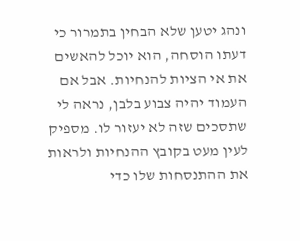ונהג יטען שלא הבחין בתמרור כי דעתו הוסחה, הוא יוכל להאשים את אי הציות להנחיות. אבל אם העמוד יהיה צבוע בלבן, נראה לי שתסכים שזה לא יעזור לו. מספיק לעין מעט בקובץ ההנחיות ולראות את ההתנסחות שלו כדי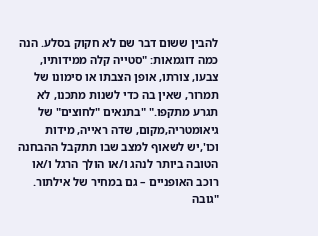להבין ששום דבר שם לא חקוק בסלע. הנה כמה דוגמאות: "סטייה קלה ממידותיו, צבעו, צורתו, אופן הצבתו או סימונו של תמרור, שאין בה כדי לשנות מתכנו, לא תגרע מתקפו." "בתנאים "לחוצים" של גיאומטריה,מקום, שדה ראייה, מידות וכו',יש לשאוף למצב שבו תתקבל ההבחנה הטובה ביותר לנהג ו/או הולך הרגל ו/או רוכב האופניים – גם במחיר של אילתור. "גובה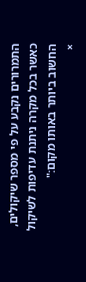התמרורים נקבע על פי מספר שיקולים, כאשר בכל מקרה ניתנת עדיפות לשיקול החשוב ביותר באותו מקום:"
×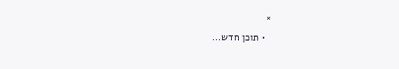×
  • תוכן חדש...